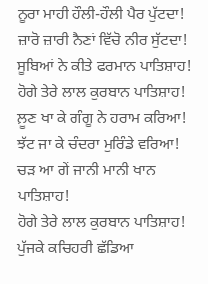ਨੂਰਾ ਮਾਹੀ ਹੌਲੀ-ਹੌਲੀ ਪੈਰ ਪੁੱਟਦਾ!
ਜ਼ਾਰੋ ਜ਼ਾਰੀ ਨੈਣਾਂ ਵਿੱਚੋ ਨੀਰ ਸੁੱਟਦਾ!
ਸੂਬਿਆਂ ਨੇ ਕੀਤੇ ਫਰਮਾਨ ਪਾਤਿਸ਼ਾਹ!
ਹੋਗੇ ਤੇਰੇ ਲਾਲ ਕੁਰਬਾਨ ਪਾਤਿਸ਼ਾਹ!
ਲ਼ੂਣ ਖਾ ਕੇ ਗੰਗੂ ਨੇ ਹਰਾਮ ਕਰਿਆ!
ਝੱਟ ਜਾ ਕੇ ਚੰਦਰਾ ਮੁਰਿੰਡੇ ਵਰਿਆ!
ਚੜ ਆ ਗੇਂ ਜਾਨੀ ਮਾਨੀ ਖਾਨ ਪਾਤਿਸ਼ਾਹ!
ਹੋਗੇ ਤੇਰੇ ਲਾਲ ਕੁਰਬਾਨ ਪਾਤਿਸ਼ਾਹ!
ਪੁੱਜਕੇ ਕਚਿਹਰੀ ਛੱਡਿਆ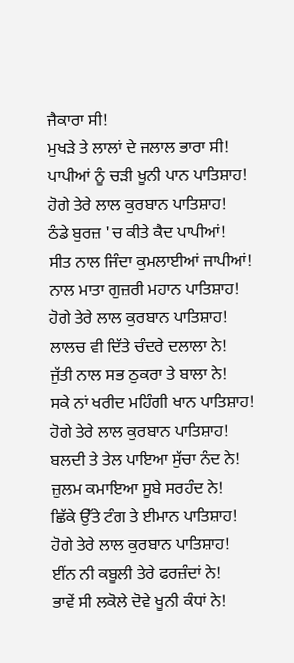ਜੈਕਾਰਾ ਸੀ!
ਮੁਖੜੇ ਤੇ ਲਾਲਾਂ ਦੇ ਜਲਾਲ ਭਾਰਾ ਸੀ!
ਪਾਪੀਆਂ ਨੂੰ ਚੜੀ ਖੂਨੀ ਪਾਨ ਪਾਤਿਸ਼ਾਹ!
ਹੋਗੇ ਤੇਰੇ ਲਾਲ ਕੁਰਬਾਨ ਪਾਤਿਸ਼ਾਹ!
ਠੰਡੇ ਬੁਰਜ਼ 'ਚ ਕੀਤੇ ਕੈਦ ਪਾਪੀਆਂ!
ਸੀਤ ਨਾਲ ਜਿੰਦਾ ਕੁਮਲਾਈਆਂ ਜਾਪੀਆਂ!
ਨਾਲ ਮਾਤਾ ਗੁਜ਼ਰੀ ਮਹਾਨ ਪਾਤਿਸ਼ਾਹ!
ਹੋਗੇ ਤੇਰੇ ਲਾਲ ਕੁਰਬਾਨ ਪਾਤਿਸ਼ਾਹ!
ਲਾਲਚ ਵੀ ਦਿੱਤੇ ਚੰਦਰੇ ਦਲਾਲਾ ਨੇ!
ਜੁੱਤੀ ਨਾਲ ਸਭ ਠੁਕਰਾ ਤੇ ਬਾਲਾ ਨੇ!
ਸਕੇ ਨਾਂ ਖਰੀਦ ਮਹਿੰਗੀ ਖਾਨ ਪਾਤਿਸ਼ਾਹ!
ਹੋਗੇ ਤੇਰੇ ਲਾਲ ਕੁਰਬਾਨ ਪਾਤਿਸ਼ਾਹ!
ਬਲਦੀ ਤੇ ਤੇਲ ਪਾਇਆ ਸੁੱਚਾ ਨੰਦ ਨੇ!
ਜ਼ੁਲਮ ਕਮਾਇਆ ਸੂਬੇ ਸਰਹੰਦ ਨੇ!
ਛਿੱਕੇ ਉੱਤੇ ਟੰਗ ਤੇ ਈਮਾਨ ਪਾਤਿਸ਼ਾਹ!
ਹੋਗੇ ਤੇਰੇ ਲਾਲ ਕੁਰਬਾਨ ਪਾਤਿਸ਼ਾਹ!
ਈਂਨ ਨੀ ਕਬੂਲੀ ਤੇਰੇ ਫਰਜ਼ੰਦਾਂ ਨੇ!
ਭਾਵੇਂ ਸੀ ਲਕੋਲੇ ਦੋਵੇ ਖੂਨੀ ਕੰਧਾਂ ਨੇ!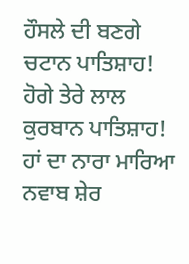ਹੌਸਲੇ ਦੀ ਬਣਗੇ ਚਟਾਨ ਪਾਤਿਸ਼ਾਹ!
ਹੋਗੇ ਤੇਰੇ ਲਾਲ ਕੁਰਬਾਨ ਪਾਤਿਸ਼ਾਹ!
ਹਾਂ ਦਾ ਨਾਰਾ ਮਾਰਿਆ ਨਵਾਬ ਸ਼ੇਰ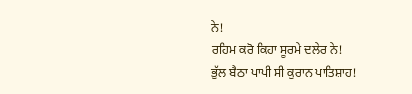ਨੇ!
ਰਹਿਮ ਕਰੋ ਕਿਹਾ ਸੂਰਮੇ ਦਲੇਰ ਨੇ!
ਭੁੱਲ ਬੈਠਾ ਪਾਪੀ ਸੀ ਕੁਰਾਨ ਪਾਤਿਸ਼ਾਹ!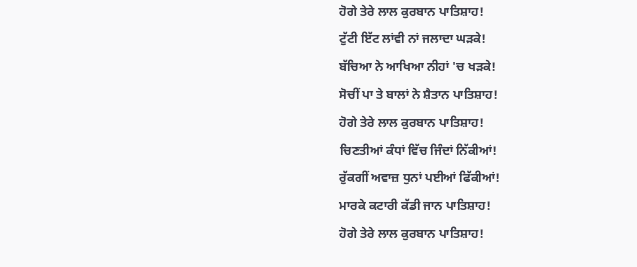ਹੋਗੇ ਤੇਰੇ ਲਾਲ ਕੁਰਬਾਨ ਪਾਤਿਸ਼ਾਹ!
ਟੁੱਟੀ ਇੱਟ ਲਾਂਵੀ ਨਾਂ ਜਲਾਦਾ ਘੜਕੇ!
ਬੱਚਿਆ ਨੇ ਆਖਿਆ ਨੀਹਾਂ 'ਚ ਖੜਕੇ!
ਸੋਚੀਂ ਪਾ ਤੇ ਬਾਲਾਂ ਨੇ ਸ਼ੈਤਾਨ ਪਾਤਿਸ਼ਾਹ!
ਹੋਗੇ ਤੇਰੇ ਲਾਲ ਕੁਰਬਾਨ ਪਾਤਿਸ਼ਾਹ!
ਚਿਣਤੀਆਂ ਕੰਧਾਂ ਵਿੱਚ ਜਿੰਦਾਂ ਨਿੱਕੀਆਂ!
ਰੁੱਕਗੀਂ ਅਵਾਜ਼ ਧੁਨਾਂ ਪਈਆਂ ਫਿੱਕੀਆਂ!
ਮਾਰਕੇ ਕਟਾਰੀ ਕੱਡੀ ਜਾਨ ਪਾਤਿਸ਼ਾਹ!
ਹੋਗੇ ਤੇਰੇ ਲਾਲ ਕੁਰਬਾਨ ਪਾਤਿਸ਼ਾਹ!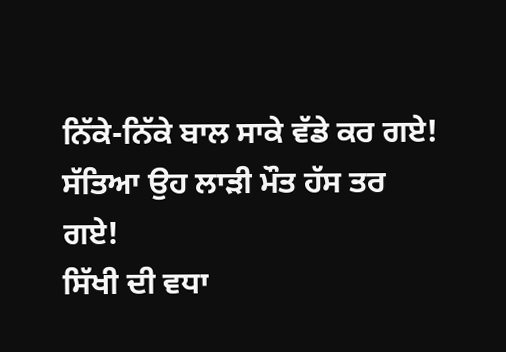ਨਿੱਕੇ-ਨਿੱਕੇ ਬਾਲ ਸਾਕੇ ਵੱਡੇ ਕਰ ਗਏ!
ਸੱਤਿਆ ਉਹ ਲਾੜੀ ਮੌਤ ਹੱਸ ਤਰ ਗਏ!
ਸਿੱਖੀ ਦੀ ਵਧਾ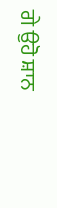ਗੇ ਉਹੋ ਸ਼ਾਨ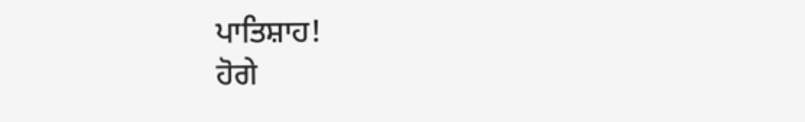ਪਾਤਿਸ਼ਾਹ!
ਹੋਗੇ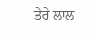ਤੇਰੇ ਲਾਲ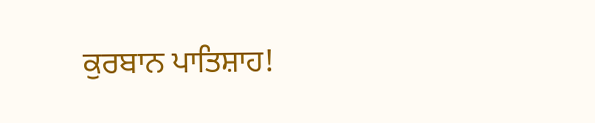ਕੁਰਬਾਨ ਪਾਤਿਸ਼ਾਹ!